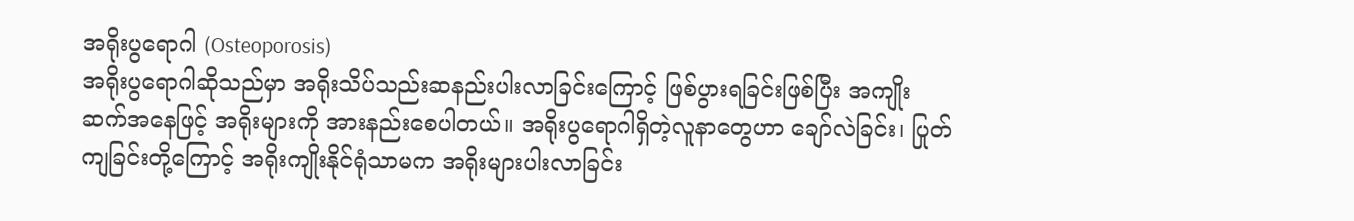အရိုးပွရောဂါ (Osteoporosis)
အရိုးပွရောဂါဆိုသည်မှာ အရိုးသိပ်သည်းဆနည်းပါးလာခြင်းကြောင့် ဖြစ်ပွားရခြင်းဖြစ်ပြီး အကျိုးဆက်အနေဖြင့် အရိုးများကို အားနည်းစေပါတယ်။ အရိုးပွရောဂါရှိတဲ့လူနာတွေဟာ ချော်လဲခြင်း၊ ပြုတ်ကျခြင်းတို့ကြောင့် အရိုးကျိုးနိုင်ရုံသာမက အရိုးများပါးလာခြင်း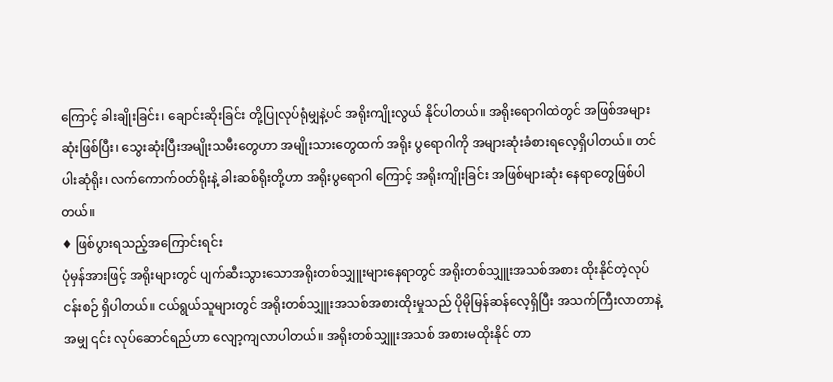ကြောင့် ခါးချိုးခြင်း၊ ချောင်းဆိုးခြင်း တို့ပြုလုပ်ရုံမျှနဲ့ပင် အရိုးကျိုးလွယ် နိုင်ပါတယ်။ အရိုးရောဂါထဲတွင် အဖြစ်အများဆုံးဖြစ်ပြီး၊ သွေးဆုံးပြီးအမျိုးသမီးတွေဟာ အမျိုးသားတွေထက် အရိုး ပွရောဂါကို အများဆုံးခံစားရလေ့ရှိပါတယ်။ တင်ပါးဆုံရိုး၊ လက်ကောက်၀တ်ရိုးနဲ့ ခါးဆစ်ရိုးတို့ဟာ အရိုးပွရောဂါ ကြောင့် အရိုးကျိုးခြင်း အဖြစ်များဆုံး နေရာတွေဖြစ်ပါတယ်။
♦ ဖြစ်ပွားရသည့်အကြောင်းရင်း
ပုံမှန်အားဖြင့် အရိုးများတွင် ပျက်ဆီးသွားသောအရိုးတစ်သျှူးများနေရာတွင် အရိုးတစ်သျှူးအသစ်အစား ထိုးနိုင်တဲ့လုပ်ငန်းစဉ် ရှိပါတယ်။ ငယ်ရွယ်သူများတွင် အရိုးတစ်သျှူးအသစ်အစားထိုးမှုသည် ပိုမိုမြန်ဆန်လေ့ရှိပြီး အသက်ကြီးလာတာနဲ့အမျှ ၎င်း လုပ်ဆောင်ရည်ဟာ လျော့ကျလာပါတယ်။ အရိုးတစ်သျှူးအသစ် အစားမထိုးနိုင် တာ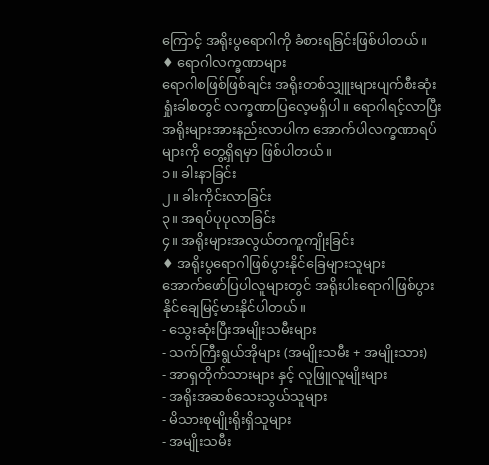ကြောင့် အရိုးပွရောဂါကို ခံစားရခြင်းဖြစ်ပါတယ်။
♦ ရောဂါလက္ခဏာများ
ရောဂါစဖြစ်ဖြစ်ချင်း အရိုးတစ်သျှူးများပျက်စီးဆုံးရှုံးခါစတွင် လက္ခဏာပြလေ့မရှိပါ။ ရောဂါရင့်လာပြီး အရိုးများအားနည်းလာပါက အောက်ပါလက္ခဏာရပ်များကို တွေ့ရှိရမှာ ဖြစ်ပါတယ်။
၁။ ခါးနာခြင်း
၂။ ခါးကိုင်းလာခြင်း
၃။ အရပ်ပုပုလာခြင်း
၄။ အရိုးများအလွယ်တကူကျိုးခြင်း
♦ အရိုးပွရောဂါဖြစ်ပွားနိုင်ခြေများသူများ
အောက်ဖော်ပြပါလူများတွင် အရိုးပါးရောဂါဖြစ်ပွားနိုင်ချေမြင့်မားနိုင်ပါတယ်။
- သွေးဆုံးပြီးအမျိုးသမီးများ
- သက်ကြီးရွယ်အိုများ (အမျိုးသမီး + အမျိုးသား)
- အာရှတိုက်သားများ နှင့် လူဖြူလူမျိုးများ
- အရိုးအဆစ်သေးသွယ်သူများ
- မိသားစုမျိုးရိုးရှိသူများ
- အမျိုးသမီး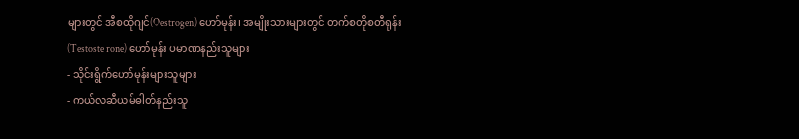များတွင် အီစထိုဂျင်(Oestrogen) ဟော်မုန်း၊ အမျိုးသားများတွင် တက်စတိုစတီရုန်း (Testoste rone) ဟော်မုန်း ပမာဏနည်းသူများ
- သိုင်းရွိက်ဟော်မုန်းများသူများ
- ကယ်လဆီယမ်ဓါတ်နည်းသူ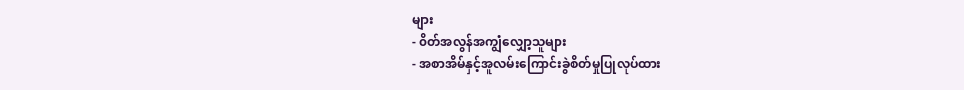များ
- ၀ိတ်အလွန်အကျွံလျှော့သူများ
- အစာအိမ်နှင့်အူလမ်းကြောင်းခွဲစိတ်မှုပြုလုပ်ထား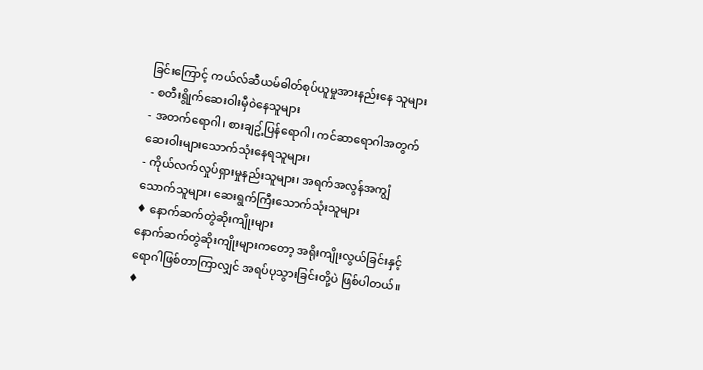ခြင်းကြောင့် ကယ်လ်ဆီယမ်ဓါတ်စုပ်ယူမှုအားနည်းနေ သူများ
- စတီးရွိုက်ဆေးဝါးမှီ၀ဲနေသူများ
- အတက်ရောဂါ၊ စားချဥ့်ပြန်ရောဂါ၊ ကင်ဆာရောဂါအတွက် ဆေးဝါးများသောက်သုံးနေရသူများ၊
- ကိုယ်လက်လှုပ်ရှားမှုနည်းသူများ၊ အရက်အလွန်အကျွံသောက်သူများ၊ ဆေးရွက်ကြီးသောက်သုံးသူများ
♦ နောက်ဆက်တွဲဆိုးကျိုးများ
နောက်ဆက်တွဲဆိုးကျိုးများကတော့ အရိုးကျိုးလွယ်ခြင်းနှင့် ရောဂါဖြစ်တာကြာလျှင် အရပ်ပုသွားခြင်းတို့ပဲ ဖြစ်ပါတယ်။
♦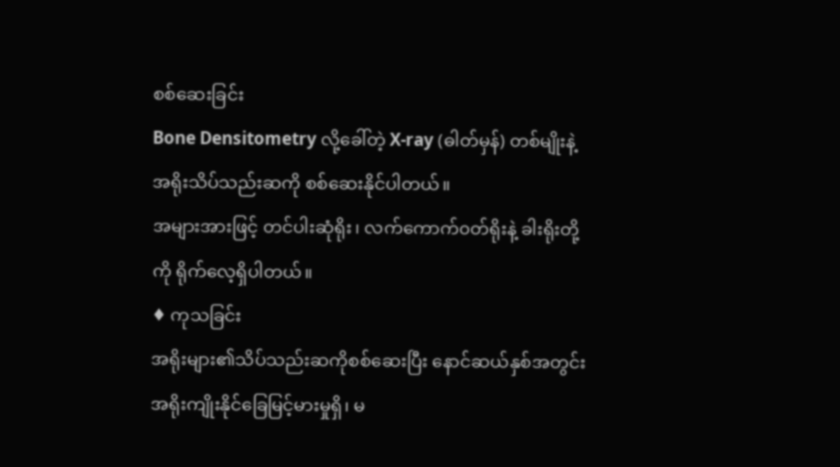စစ်ဆေးခြင်း
Bone Densitometry လို့ခေါ်တဲ့ X-ray (ဓါတ်မှန်) တစ်မျိုးနဲ့ အရိုးသိပ်သည်းဆကို စစ်ဆေးနိုင်ပါတယ်။
အများအားဖြင့် တင်ပါးဆုံရိုး၊ လက်ကောက်၀တ်ရိုးနဲ့ ခါးရိုးတို့ကို ရိုက်လေ့ရှိပါတယ်။
♦ ကုသခြင်း
အရိုးများ၏သိပ်သည်းဆကိုစစ်ဆေးပြီး နောင်ဆယ်နှစ်အတွင်း အရိုးကျိုးနိုင်ခြေမြင့်မားမှုရှိ၊ မ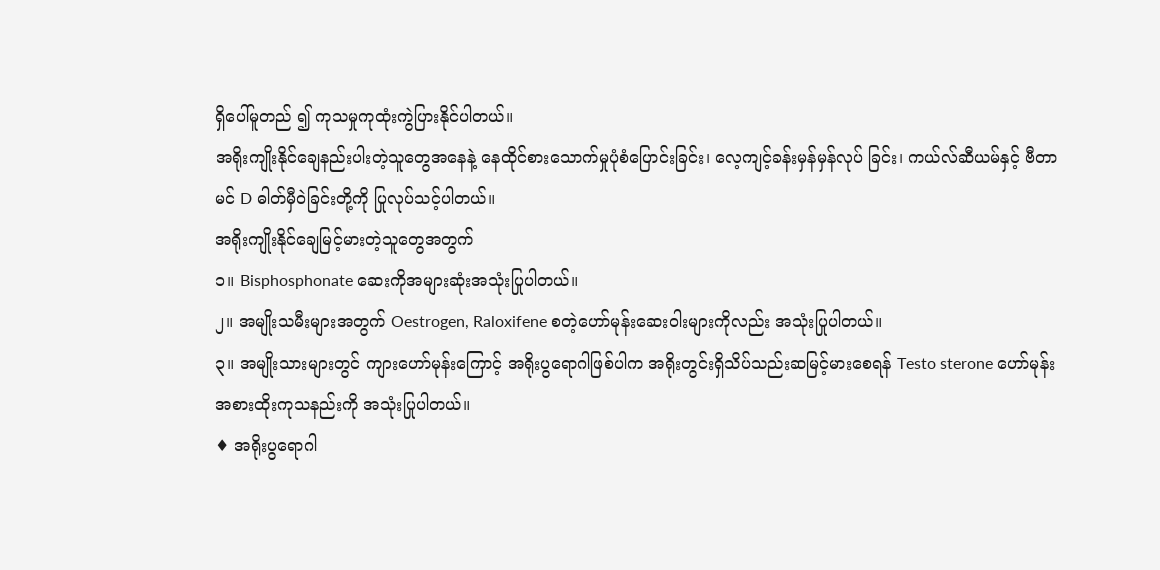ရှိပေါ်မူတည် ၍ ကုသမှုကုထုံးကွဲပြားနိုင်ပါတယ်။
အရိုးကျိုးနိုင်ချေနည်းပါးတဲ့သူတွေအနေနဲ့ နေထိုင်စားသောက်မှုပုံစံပြောင်းခြင်း၊ လေ့ကျင့်ခန်းမှန်မှန်လုပ် ခြင်း၊ ကယ်လ်ဆီယမ်နှင့် ဗီတာမင် D ဓါတ်မှီ၀ဲခြင်းတို့ကို ပြုလုပ်သင့်ပါတယ်။
အရိုးကျိုးနိုင်ချေမြင့်မားတဲ့သူတွေအတွက်
၁။ Bisphosphonate ဆေးကိုအများဆုံးအသုံးပြုပါတယ်။
၂။ အမျိုးသမီးများအတွက် Oestrogen, Raloxifene စတဲ့ဟော်မုန်းဆေးဝါးများကိုလည်း အသုံးပြုပါတယ်။
၃။ အမျိုးသားများတွင် ကျားဟော်မုန်းကြောင့် အရိုးပွရောဂါဖြစ်ပါက အရိုးတွင်းရှိသိပ်သည်းဆမြင့်မားစေရန် Testo sterone ဟော်မုန်း အစားထိုးကုသနည်းကို အသုံးပြုပါတယ်။
♦ အရိုးပွရောဂါ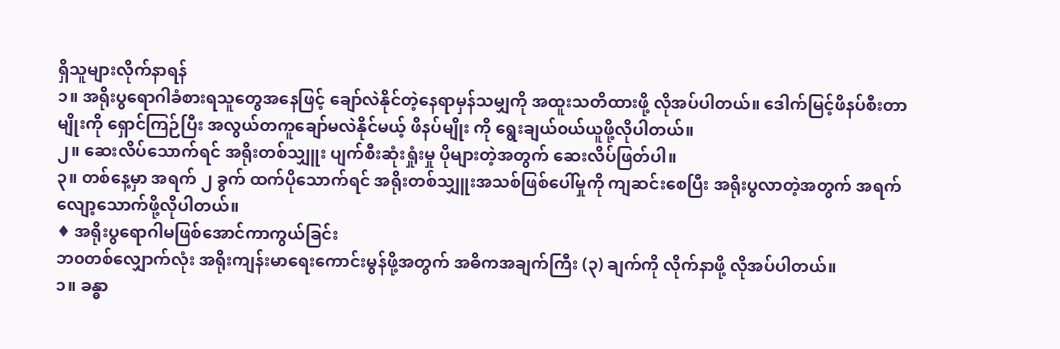ရှိသူများလိုက်နာရန်
၁။ အရိုးပွရောဂါခံစားရသူတွေအနေဖြင့် ချော်လဲနိုင်တဲ့နေရာမှန်သမျှကို အထူးသတိထားဖို့ လိုအပ်ပါတယ်။ ဒေါက်မြင့်ဖိနပ်စီးတာမျိုးကို ရှောင်ကြဉ်ပြီး အလွယ်တကူချော်မလဲနိုင်မယ့် ဖိနပ်မျိုး ကို ရွေးချယ်၀ယ်ယူဖို့လိုပါတယ်။
၂။ ဆေးလိပ်သောက်ရင် အရိုးတစ်သျှူး ပျက်စီးဆုံးရှုံးမှု ပိုများတဲ့အတွက် ဆေးလိပ်ဖြတ်ပါ။
၃။ တစ်နေ့မှာ အရက် ၂ ခွက် ထက်ပိုသောက်ရင် အရိုးတစ်သျှူးအသစ်ဖြစ်ပေါ်မှုကို ကျဆင်းစေပြီး အရိုးပွလာတဲ့အတွက် အရက်လျော့သောက်ဖို့လိုပါတယ်။
♦ အရိုးပွရောဂါမဖြစ်အောင်ကာကွယ်ခြင်း
ဘ၀တစ်လျှောက်လုံး အရိုးကျန်းမာရေးကောင်းမွန်ဖို့အတွက် အဓိကအချက်ကြီး (၃) ချက်ကို လိုက်နာဖို့ လိုအပ်ပါတယ်။
၁။ ခန္ဓာ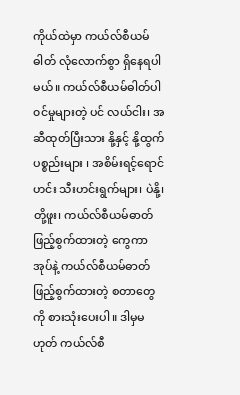ကိုယ်ထဲမှာ ကယ်လ်စီယမ်ဓါတ် လုံလောက်စွာ ရှိနေရပါမယ်။ ကယ်လ်စီယမ်ဓါတ်ပါ၀င်မှုများတဲ့ ပင် လယ်ငါး၊ အဆီထုတ်ပြီးသား နို့နှင့် နို့ထွက်ပစ္စည်းများ ၊ အစိမ်းရင့်ရောင်ဟင်း သီးဟင်းရွက်များ၊ ပဲနို့၊ တို့ဖူး၊ ကယ်လ်စီယမ်ဓာတ်ဖြည့်စွက်ထားတဲ့ ကွေကာအုပ်နဲ့ ကယ်လ်စီယမ်ဓာတ် ဖြည့်စွက်ထားတဲ့ စတာတွေကို စားသုံးပေးပါ။ ဒါမှမဟုတ် ကယ်လ်စီ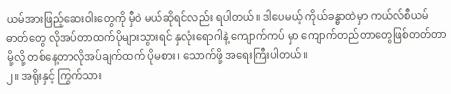ယမ်အားဖြည့်ဆေးဝါးတွေကို မှီ၀ဲ မယ်ဆိုရင်လည်း ရပါတယ်။ ဒါပေမယ့် ကိုယ်ခန္ဓာထဲမှာ ကယ်လ်စီယမ်ဓာတ်တွေ လိုအပ်တာထက်ပိုများသွားရင် နှလုံးရောဂါနဲ့ ကျောက်ကပ် မှာ ကျောက်တည်တာတွေဖြစ်တတ်တာမို့လို့ တစ်နေ့တာလိုအပ်ချက်ထက် ပိုမစား၊ သောက်ဖို့ အရေးကြီးပါတယ်။
၂။ အရိုးနှင့် ကြွက်သား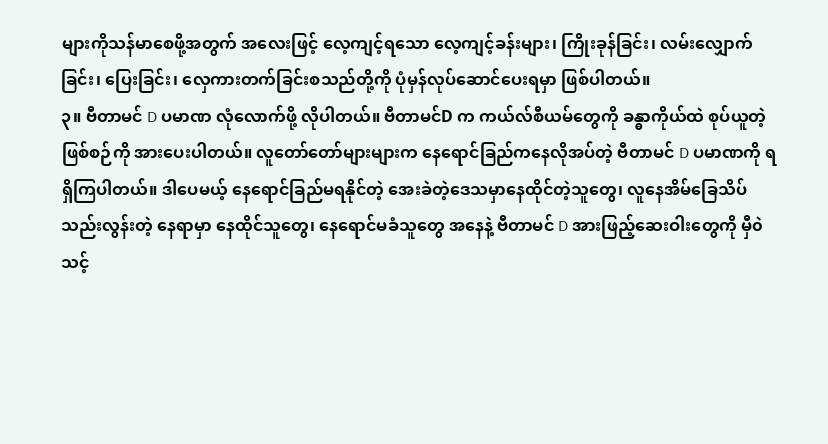များကိုသန်မာစေဖို့အတွက် အလေးဖြင့် လေ့ကျင့်ရသော လေ့ကျင့်ခန်းများ၊ ကြိုးခုန်ခြင်း၊ လမ်းလျှောက်ခြင်း၊ ပြေးခြင်း၊ လှေကားတက်ခြင်းစသည်တို့ကို ပုံမှန်လုပ်ဆောင်ပေးရမှာ ဖြစ်ပါတယ်။
၃။ ဗီတာမင် D ပမာဏ လုံလောက်ဖို့ လိုပါတယ်။ ဗီတာမင်D က ကယ်လ်စီယမ်တွေကို ခန္ဓာကိုယ်ထဲ စုပ်ယူတဲ့ ဖြစ်စဉ်ကို အားပေးပါတယ်။ လူတော်တော်များများက နေရောင်ခြည်ကနေလိုအပ်တဲ့ ဗီတာမင် D ပမာဏကို ရရှိကြပါတယ်။ ဒါပေမယ့် နေရောင်ခြည်မရနိုင်တဲ့ အေးခဲတဲ့ဒေသမှာနေထိုင်တဲ့သူတွေ၊ လူနေအိမ်ခြေသိပ်သည်းလွန်းတဲ့ နေရာမှာ နေထိုင်သူတွေ၊ နေရောင်မခံသူတွေ အနေနဲ့ ဗီတာမင် D အားဖြည့်ဆေးဝါးတွေကို မှီ၀ဲသင့်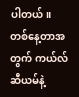ပါတယ်။
တစ်နေ့တာအတွက် ကယ်လ်ဆီယမ်နဲ့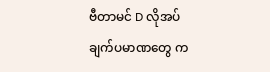ဗီတာမင် D လိုအပ်ချက်ပမာဏတွေ က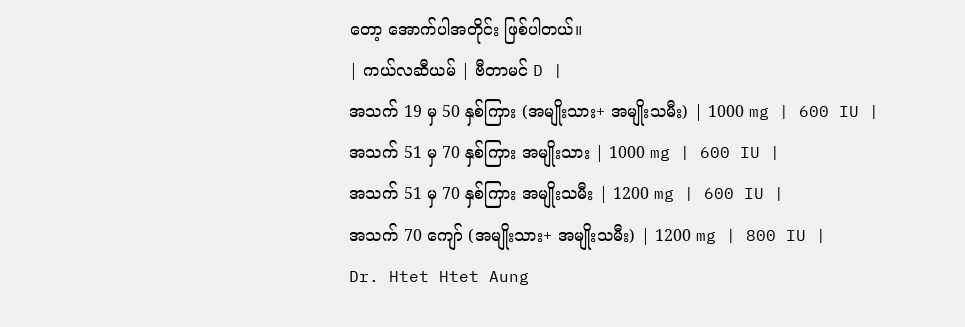တော့ အောက်ပါအတိုင်း ဖြစ်ပါတယ်။
| ကယ်လဆီယမ် | ဗီတာမင် D |
အသက် 19 မှ 50 နှစ်ကြား (အမျိုးသား+ အမျိုးသမီး) | 1000 mg | 600 IU |
အသက် 51 မှ 70 နှစ်ကြား အမျိုးသား | 1000 mg | 600 IU |
အသက် 51 မှ 70 နှစ်ကြား အမျိုးသမီး | 1200 mg | 600 IU |
အသက် 70 ကျော် (အမျိုးသား+ အမျိုးသမီး) | 1200 mg | 800 IU |
Dr. Htet Htet Aung